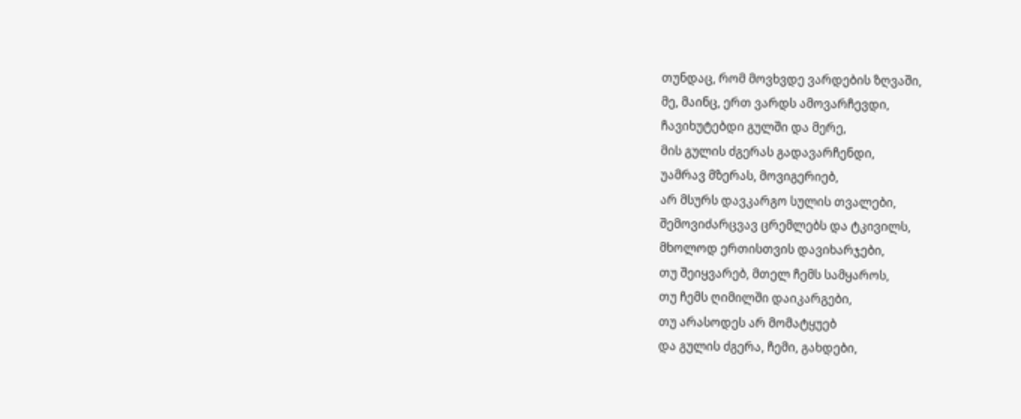თუნდაც, რომ მოვხვდე ვარდების ზღვაში,
მე, მაინც, ერთ ვარდს ამოვარჩევდი,
ჩავიხუტებდი გულში და მერე,
მის გულის ძგერას გადავარჩენდი,
უამრავ მზერას, მოვიგერიებ,
არ მსურს დავკარგო სულის თვალები,
შემოვიძარცვავ ცრემლებს და ტკივილს,
მხოლოდ ერთისთვის დავიხარჯები,
თუ შეიყვარებ, მთელ ჩემს სამყაროს,
თუ ჩემს ღიმილში დაიკარგები,
თუ არასოდეს არ მომატყუებ
და გულის ძგერა, ჩემი, გახდები,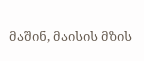მაშინ, მაისის მზის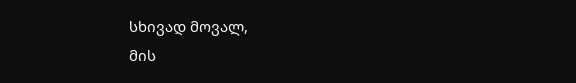სხივად მოვალ,
მის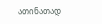ათინათად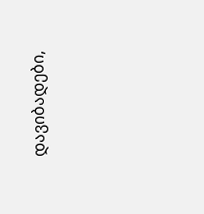დავიბადები,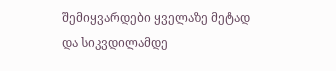შემიყვარდები ყველაზე მეტად
და სიკვდილამდე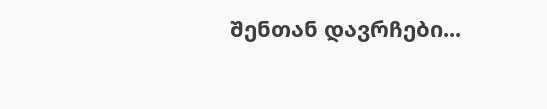შენთან დავრჩები...